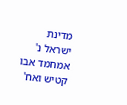מדינת ישראל נ' אמחמד אבו קטיש ואח'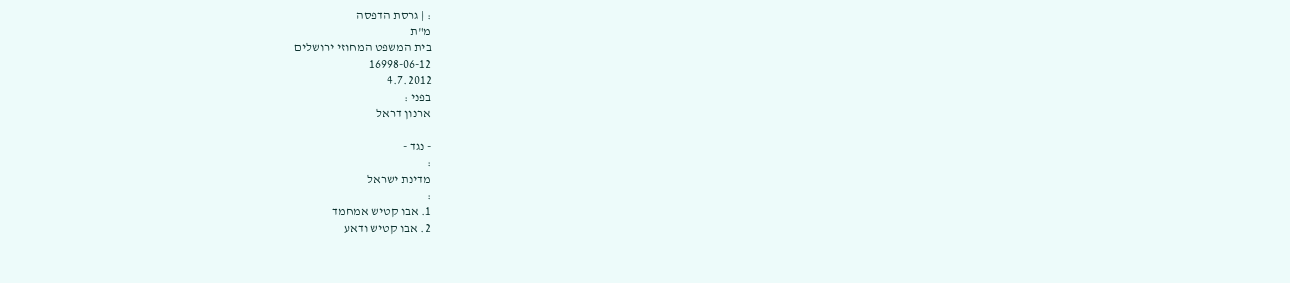: | גרסת הדפסה
מ"ת
בית המשפט המחוזי ירושלים
16998-06-12
4.7.2012
בפני :
ארנון דראל

- נגד -
:
מדינת ישראל
:
1. אבו קטיש אמחמד
2. אבו קטיש ודאע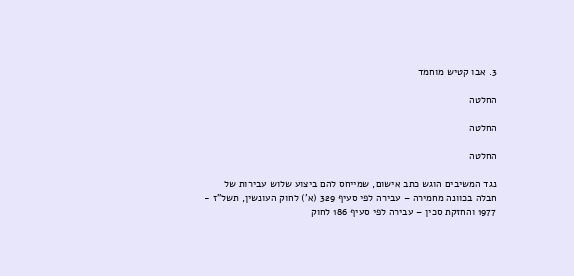3. אבו קטיש מוחמד

החלטה

החלטה

החלטה

נגד המשיבים הוגש כתב אישום, שמייחס להם ביצוע שלוש עבירות של חבלה בכוונה מחמירה – עבירה לפי סעיף 329 (א') לחוק העונשין, תשל"ז - 1977 והחזקת סכין – עבירה לפי סעיף 186 לחוק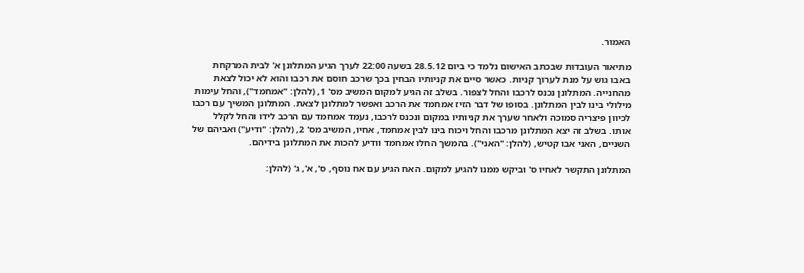האמור.

מתיאור העובדות שבכתב האישום נלמד כי ביום 28.5.12 בשעה 22:00 לערך הגיע המתלונן א' לבית המרקחת באבו גוש על מנת לערוך קניות. כאשר סיים את קניותיו הבחין בכך שרכב חוסם את רכבו והוא לא יכול לצאת מהחנייה. המתלונן נכנס לרכבו והחל לצפור. בשלב זה הגיע למקום המשיב מס' 1, (להלן: "אמחמד"), והחל עימות מילולי בינו לבין המתלונן. בסופו של דבר הזיז אמחמד את הרכב ואפשר למתלונן לצאת. המתלונן המשיך עם רכבו לכיוון פיצריה סמוכה ולאחר שערך את קניותיו במקום ונכנס לרכבו, נעמד אמחמד עם הרכב לידו והחל לקלל אותו. בשלב זה יצא המתלונן מרכבו והחל ויכוח בינו לבין אמחמד, אחיו, המשיב מס' 2, (להלן: "ודיע") ואביהם של השניים, האני אבו קטיש, (להלן: "האני"). בהמשך החלו אמחמד וודיע להכות את המתלונן בידיהם.

המתלונן התקשר לאחיו ס' וביקש ממנו להגיע למקום. האח הגיע עם אח נוסף, ס', א', ג' (להלן: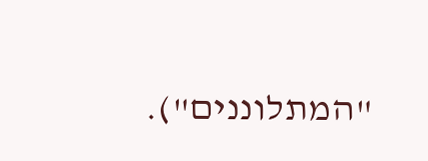"המתלוננים").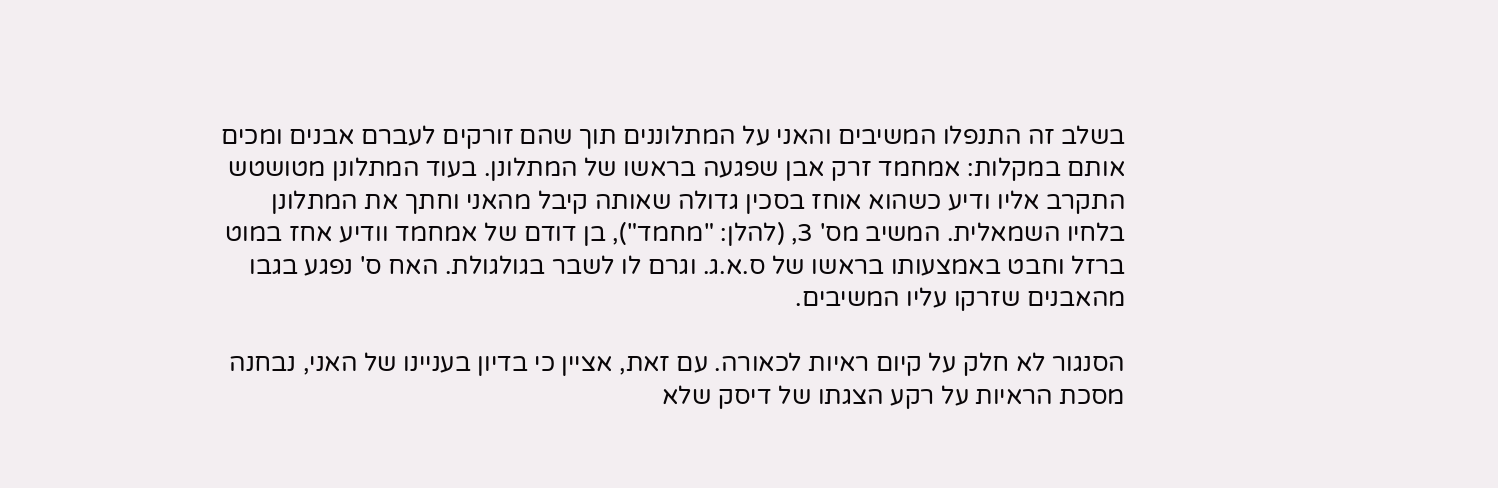בשלב זה התנפלו המשיבים והאני על המתלוננים תוך שהם זורקים לעברם אבנים ומכים אותם במקלות: אמחמד זרק אבן שפגעה בראשו של המתלונן. בעוד המתלונן מטושטש התקרב אליו ודיע כשהוא אוחז בסכין גדולה שאותה קיבל מהאני וחתך את המתלונן בלחיו השמאלית. המשיב מס' 3, (להלן: "מחמד"), בן דודם של אמחמד וודיע אחז במוט ברזל וחבט באמצעותו בראשו של ס.א.ג. וגרם לו לשבר בגולגולת. האח ס' נפגע בגבו מהאבנים שזרקו עליו המשיבים.

הסנגור לא חלק על קיום ראיות לכאורה. עם זאת, אציין כי בדיון בעניינו של האני, נבחנה מסכת הראיות על רקע הצגתו של דיסק שלא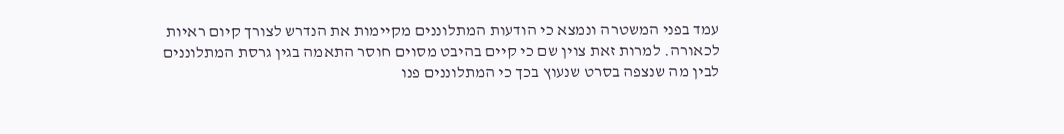עמד בפני המשטרה ונמצא כי הודעות המתלוננים מקיימות את הנדרש לצורך קיום ראיות לכאורה. למרות זאת צוין שם כי קיים בהיבט מסוים חוסר התאמה בגין גרסת המתלוננים לבין מה שנצפה בסרט שנעוץ בכך כי המתלוננים פנו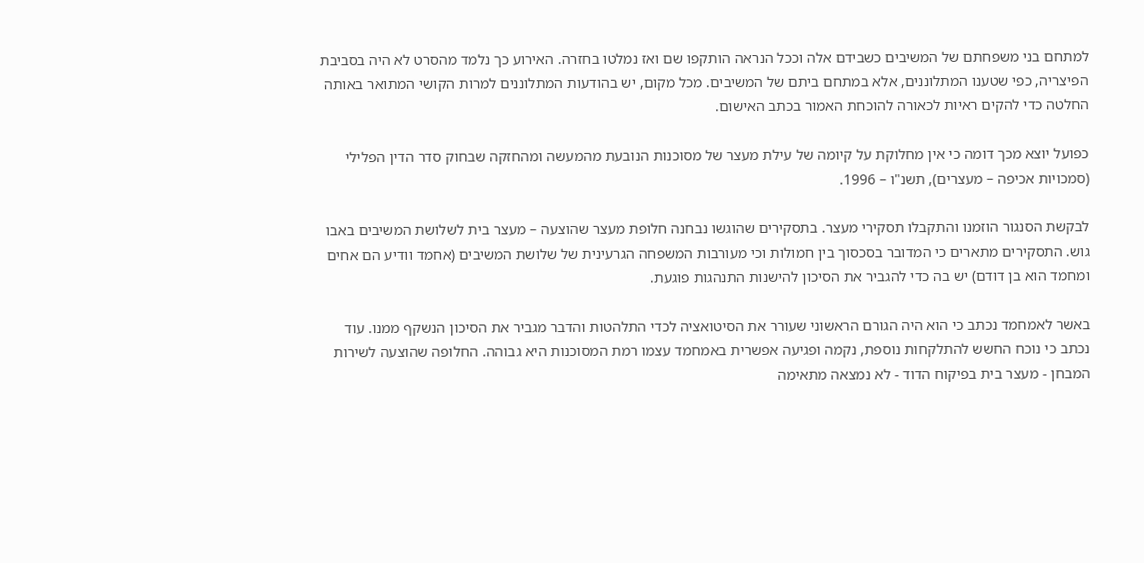למתחם בני משפחתם של המשיבים כשבידם אלה וככל הנראה הותקפו שם ואז נמלטו בחזרה. האירוע כך נלמד מהסרט לא היה בסביבת הפיצריה, כפי שטענו המתלוננים, אלא במתחם ביתם של המשיבים. מכל מקום, יש בהודעות המתלוננים למרות הקושי המתואר באותה החלטה כדי להקים ראיות לכאורה להוכחת האמור בכתב האישום.

כפועל יוצא מכך דומה כי אין מחלוקת על קיומה של עילת מעצר של מסוכנות הנובעת מהמעשה ומהחזקה שבחוק סדר הדין הפלילי (סמכויות אכיפה – מעצרים), תשנ"ו – 1996.

לבקשת הסנגור הוזמנו והתקבלו תסקירי מעצר. בתסקירים שהוגשו נבחנה חלופת מעצר שהוצעה – מעצר בית לשלושת המשיבים באבו גוש. התסקירים מתארים כי המדובר בסכסוך בין חמולות וכי מעורבות המשפחה הגרעינית של שלושת המשיבים (אחמד וודיע הם אחים ומחמד הוא בן דודם) יש בה כדי להגביר את הסיכון להישנות התנהגות פוגעת.

באשר לאמחמד נכתב כי הוא היה הגורם הראשוני שעורר את הסיטואציה לכדי התלהטות והדבר מגביר את הסיכון הנשקף ממנו. עוד נכתב כי נוכח החשש להתלקחות נוספת, נקמה ופגיעה אפשרית באמחמד עצמו רמת המסוכנות היא גבוהה. החלופה שהוצעה לשירות המבחן - מעצר בית בפיקוח הדוד - לא נמצאה מתאימה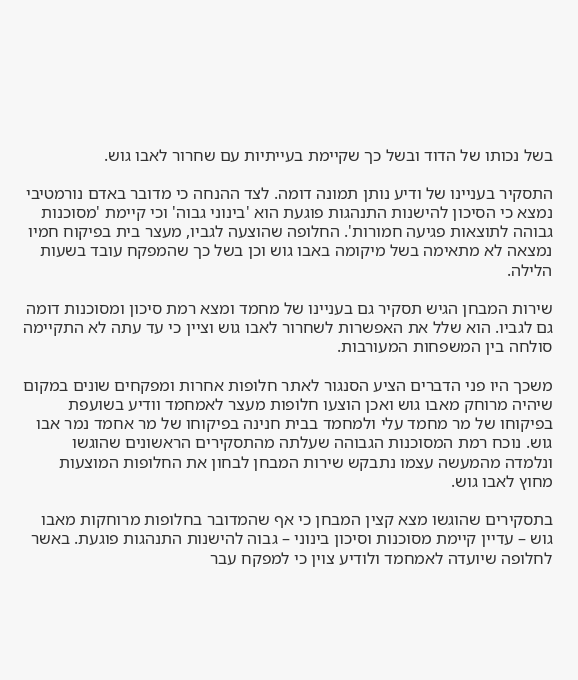בשל נכותו של הדוד ובשל כך שקיימת בעייתיות עם שחרור לאבו גוש.

התסקיר בעניינו של ודיע נותן תמונה דומה. לצד ההנחה כי מדובר באדם נורמטיבי נמצא כי הסיכון להישנות התנהגות פוגעת הוא 'בינוני גבוה' וכי קיימת 'מסוכנות גבוהה לתוצאות פגיעה חמורות'. החלופה שהוצעה לגביו, מעצר בית בפיקוח חמיו נמצאה לא מתאימה בשל מיקומה באבו גוש וכן בשל כך שהמפקח עובד בשעות הלילה.

שירות המבחן הגיש תסקיר גם בעניינו של מחמד ומצא רמת סיכון ומסוכנות דומה גם לגביו. הוא שלל את האפשרות לשחרור לאבו גוש וציין כי עד עתה לא התקיימה סולחה בין המשפחות המעורבות.

משכך היו פני הדברים הציע הסנגור לאתר חלופות אחרות ומפקחים שונים במקום שיהיה מרוחק מאבו גוש ואכן הוצעו חלופות מעצר לאמחמד וודיע בשועפת בפיקוחו של מר מחמד עלי ולמחמד בבית חנינה בפיקוחו של מר אחמד נמר אבו גוש. נוכח רמת המסוכנות הגבוהה שעלתה מהתסקירים הראשונים שהוגשו ונלמדה מהמעשה עצמו נתבקש שירות המבחן לבחון את החלופות המוצעות מחוץ לאבו גוש.

בתסקירים שהוגשו מצא קצין המבחן כי אף שהמדובר בחלופות מרוחקות מאבו גוש – עדיין קיימת מסוכנות וסיכון בינוני – גבוה להישנות התנהגות פוגעת. באשר לחלופה שיועדה לאמחמד ולודיע צוין כי למפקח עבר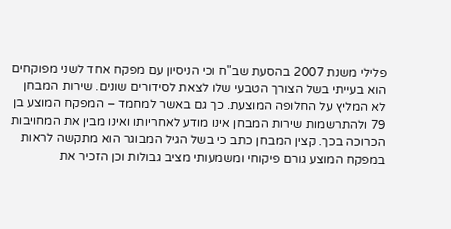פלילי משנת 2007 בהסעת שב"ח וכי הניסיון עם מפקח אחד לשני מפוקחים הוא בעייתי בשל הצורך הטבעי שלו לצאת לסידורים שונים. שירות המבחן לא המליץ על החלופה המוצעת. כך גם באשר למחמד – המפקח המוצע בן 79 ולהתרשמות שירות המבחן אינו מודע לאחריותו ואינו מבין את המחויבות הכרוכה בכך. קצין המבחן כתב כי בשל הגיל המבוגר הוא מתקשה לראות במפקח המוצע גורם פיקוחי ומשמעותי מציב גבולות וכן הזכיר את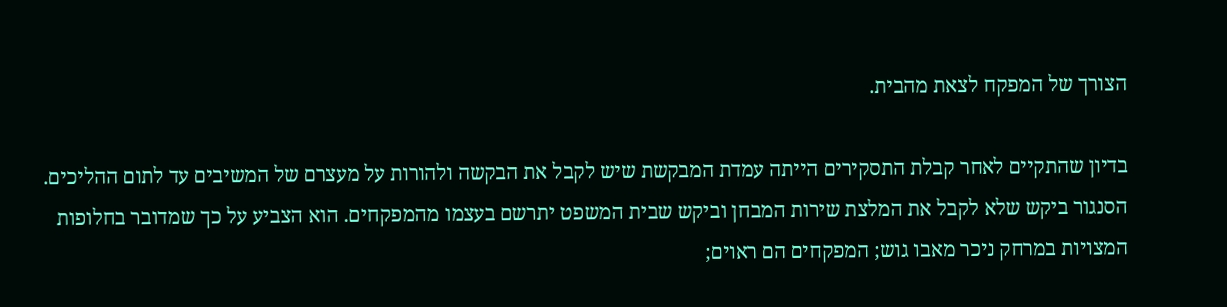הצורך של המפקח לצאת מהבית.

בדיון שהתקיים לאחר קבלת התסקירים הייתה עמדת המבקשת שיש לקבל את הבקשה ולהורות על מעצרם של המשיבים עד לתום ההליכים. הסנגור ביקש שלא לקבל את המלצת שירות המבחן וביקש שבית המשפט יתרשם בעצמו מהמפקחים. הוא הצביע על כך שמדובר בחלופות המצויות במרחק ניכר מאבו גוש; המפקחים הם ראוים;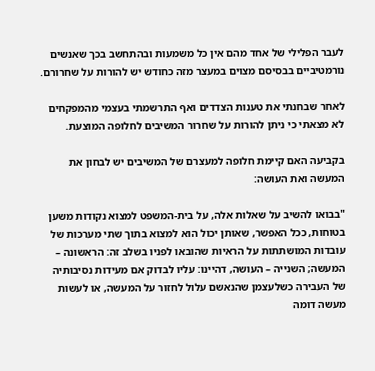לעבר הפלילי של אחד מהם אין כל משמעות ובהתחשב בכך שאנשים נורמטיביים בבסיסם מצוים במעצר מזה כחודש יש להורות על שחרורם.

לאחר שבחנתי את טענות הצדדים ואף התרשמתי בעצמי מהמפקחים לא מצאתי כי ניתן להורות על שחרור המשיבים לחלופה המוצעת.

בקביעה האם קיימת חלופה למעצרם של המשיבים יש לבחון את המעשה ואת העושה:

"בבואו להשיב על שאלות אלה, על בית-המשפט למצוא נקודות משען בטוחות, ככל האפשר, שאותן יכול הוא למצוא בתוך שתי מערכות של עובדות המושתתות על הראיות שהובאו לפניו בשלב זה: הראשונה – המעשה; השנייה – העושה, דהיינו: עליו לבדוק אם מעידות נסיבותיה של העבירה כשלעצמן שהנאשם עלול לחזור על המעשה, או לעשות מעשה דומה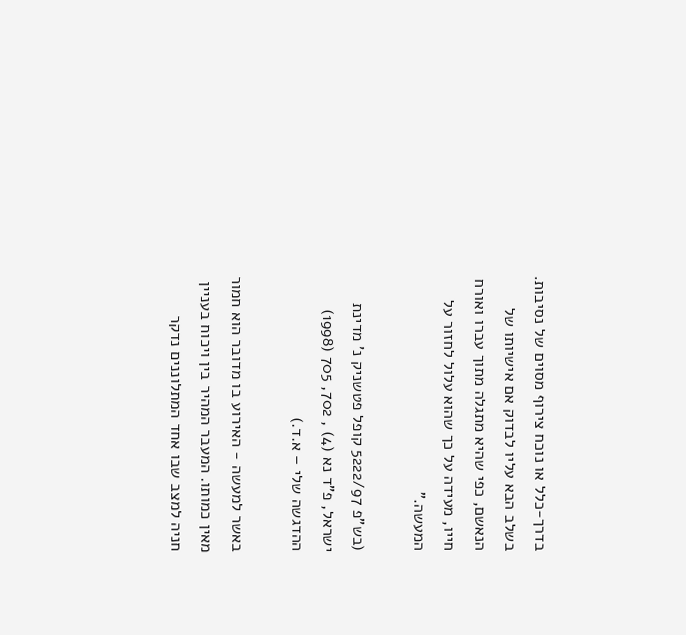בדרך-כלל או נוכח צירוף מסוים של נסיבות. בשלב הבא עליו לבדוק אם אישיותו של הנאשם, כפי שהיא מתגלה מתוך עברו ואורח חייו, מעידה על כך שהוא עלול לחזור על המעשה."

(בש"פ 5222/97 קופל פטשניק נ' מדינת ישראל, פ"ד נא (4) , 702, 705 (1998) ההדגשה שלי – א.ד.)

באשר למעשה - האירוע בו מדובר הוא חמור מאין כמותו. המעבר המהיר בין ויכוח בעניין חניה למצב שבו אחד המתלוננים נדקר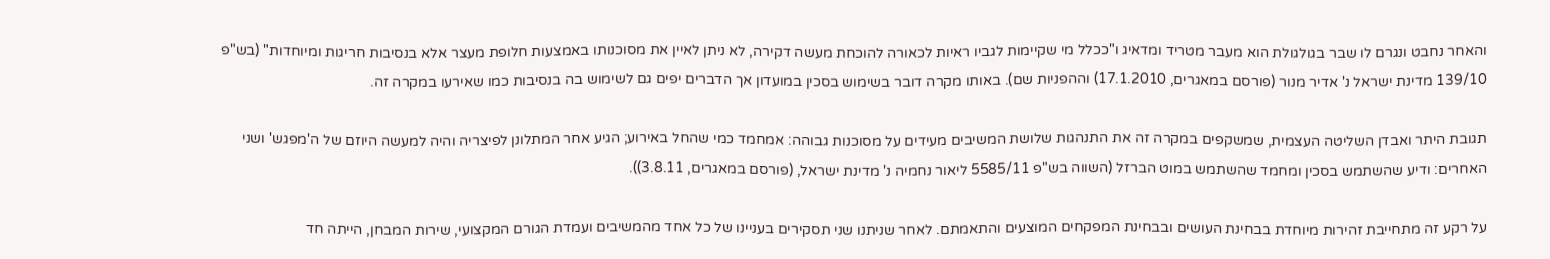והאחר נחבט ונגרם לו שבר בגולגולת הוא מעבר מטריד ומדאיג ו"ככלל מי שקיימות לגביו ראיות לכאורה להוכחת מעשה דקירה, לא ניתן לאיין את מסוכנותו באמצעות חלופת מעצר אלא בנסיבות חריגות ומיוחדות" (בש"פ 139/10 מדינת ישראל נ' אדיר מנור (פורסם במאגרים, 17.1.2010) וההפניות שם). באותו מקרה דובר בשימוש בסכין במועדון אך הדברים יפים גם לשימוש בה בנסיבות כמו שאירעו במקרה זה.

תגובת היתר ואבדן השליטה העצמית, שמשקפים במקרה זה את התנהגות שלושת המשיבים מעידים על מסוכנות גבוהה: אמחמד כמי שהחל באירוע; הגיע אחר המתלונן לפיצריה והיה למעשה היוזם של ה'מפגש' ושני האחרים: ודיע שהשתמש בסכין ומחמד שהשתמש במוט הברזל (השווה בש"פ 5585/11 ליאור נחמיה נ' מדינת ישראל, (פורסם במאגרים, 3.8.11)).

על רקע זה מתחייבת זהירות מיוחדת בבחינת העושים ובבחינת המפקחים המוצעים והתאמתם. לאחר שניתנו שני תסקירים בעניינו של כל אחד מהמשיבים ועמדת הגורם המקצועי, שירות המבחן, הייתה חד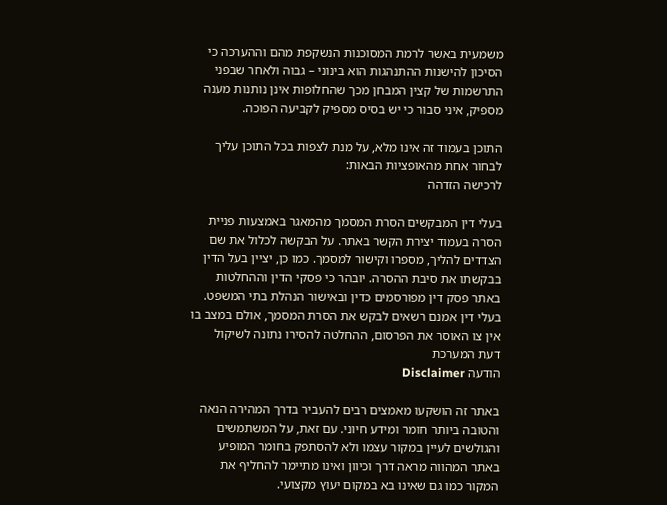משמעית באשר לרמת המסוכנות הנשקפת מהם וההערכה כי הסיכון להישנות ההתנהגות הוא בינוני – גבוה ולאחר שבפני התרשמות של קצין המבחן מכך שהחלופות אינן נותנות מענה מספיק, איני סבור כי יש בסיס מספיק לקביעה הפוכה.

התוכן בעמוד זה אינו מלא, על מנת לצפות בכל התוכן עליך לבחור אחת מהאופציות הבאות:
לרכישה הזדהה

בעלי דין המבקשים הסרת המסמך מהמאגר באמצעות פניית הסרה בעמוד יצירת הקשר באתר. על הבקשה לכלול את שם הצדדים להליך, מספרו וקישור למסמך. כמו כן, יציין בעל הדין בבקשתו את סיבת ההסרה. יובהר כי פסקי הדין וההחלטות באתר פסק דין מפורסמים כדין ובאישור הנהלת בתי המשפט. בעלי דין אמנם רשאים לבקש את הסרת המסמך, אולם במצב בו אין צו האוסר את הפרסום, ההחלטה להסירו נתונה לשיקול דעת המערכת
הודעה Disclaimer

באתר זה הושקעו מאמצים רבים להעביר בדרך המהירה הנאה והטובה ביותר חומר ומידע חיוני. עם זאת, על המשתמשים והגולשים לעיין במקור עצמו ולא להסתפק בחומר המופיע באתר המהווה מראה דרך וכיוון ואינו מתיימר להחליף את המקור כמו גם שאינו בא במקום יעוץ מקצועי.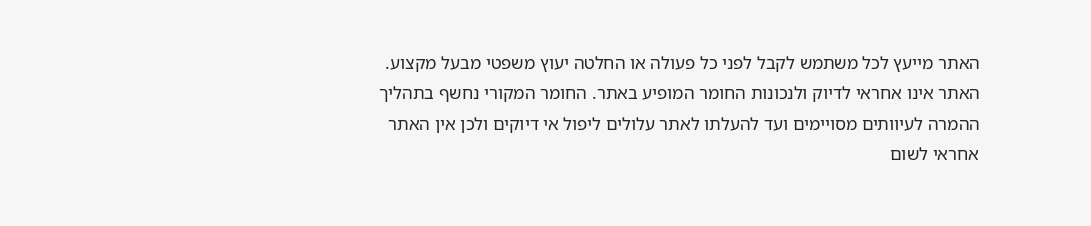האתר מייעץ לכל משתמש לקבל לפני כל פעולה או החלטה יעוץ משפטי מבעל מקצוע. האתר אינו אחראי לדיוק ולנכונות החומר המופיע באתר. החומר המקורי נחשף בתהליך ההמרה לעיוותים מסויימים ועד להעלתו לאתר עלולים ליפול אי דיוקים ולכן אין האתר אחראי לשום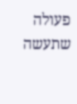פעולה שתעשה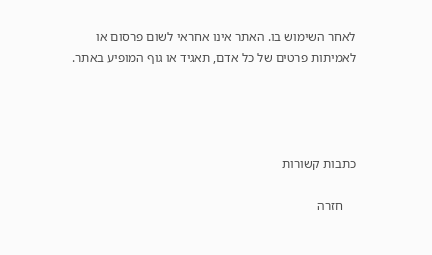לאחר השימוש בו. האתר אינו אחראי לשום פרסום או לאמיתות פרטים של כל אדם, תאגיד או גוף המופיע באתר.




כתבות קשורות

    חזרה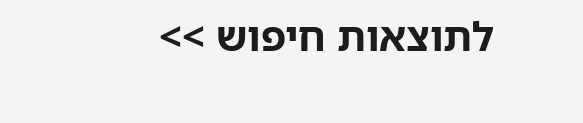לתוצאות חיפוש >>